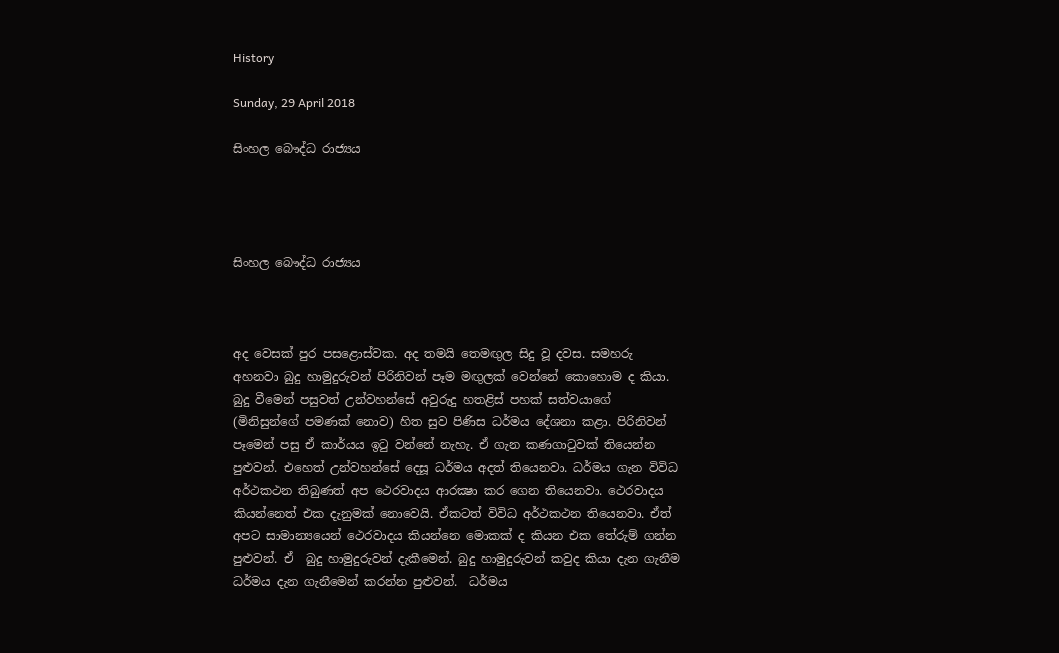History

Sunday, 29 April 2018

සිංහල බෞද්ධ රාජ්‍යය




සිංහල බෞද්ධ රාජ්‍යය



අද වෙසක් පුර පසළොස්වක. අද තමයි තෙමඟුල සිදු වූ දවස. සමහරු අහනවා බුදු හාමුදුරුවන් පිරිනිවන් පෑම මඟුලක් වෙන්නේ කොහොම ද කියා. බුදු වීමෙන් පසුවත් උන්වහන්සේ අවුරුදු හතළිස් පහක් සත්වයාගේ (මිනිසුන්ගේ පමණක් නොව) හිත සුව පිණිස ධර්මය දේශනා කළා. පිරිනිවන් පෑමෙන් පසු ඒ කාර්යය ඉටු වන්නේ නැහැ. ඒ ගැන කණගාටුවක් තියෙන්න පුළුවන්. එහෙත් උන්වහන්සේ දෙසූ ධර්මය අදත් තියෙනවා. ධර්මය ගැන විවිධ අර්ථකථන තිබුණත් අප ථෙරවාදය ආරක්‍ෂා කර ගෙන තියෙනවා. ථෙරවාදය කියන්නෙත් එක දැනුමක් නොවෙයි. ඒකටත් විවිධ අර්ථකථන තියෙනවා. ඒත් අපට සාමාන්‍යයෙන් ථෙරවාදය කියන්නෙ මොකක් ද කියන එක තේරුම් ගන්න පුළුවන්. ඒ  බුදු හාමුදුරුවන් දැකීමෙන්. බුදු හාමුදුරුවන් කවුද කියා දැන ගැනීම ධර්මය දැන ගැනීමෙන් කරන්න පුළුවන්.  ධර්මය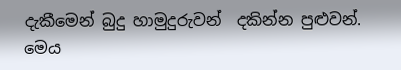දැකීමෙන් බුදු හාමුදුරුවන්  දකින්න පුළුවන්. මෙය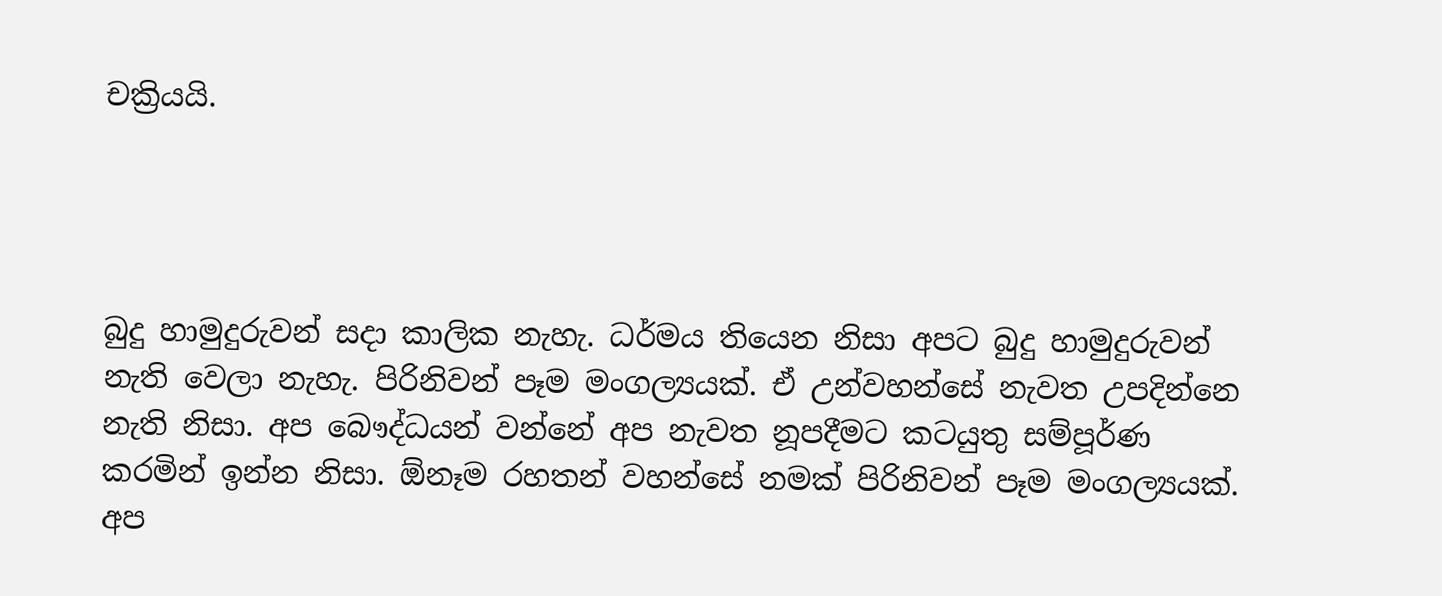චක්‍රියයි.




බුදු හාමුදුරුවන් සදා කාලික නැහැ. ධර්මය තියෙන නිසා අපට බුදු හාමුදුරුවන් නැති වෙලා නැහැ. පිරිනිවන් පෑම මංගල්‍යයක්. ඒ උන්වහන්සේ නැවත උපදින්නෙ නැති නිසා. අප බෞද්ධයන් වන්නේ අප නැවත නූපදීමට කටයුතු සම්පූර්ණ කරමින් ඉන්න නිසා. ඕනෑම රහතන් වහන්සේ නමක් පිරිනිවන් පෑම මංගල්‍යයක්. අප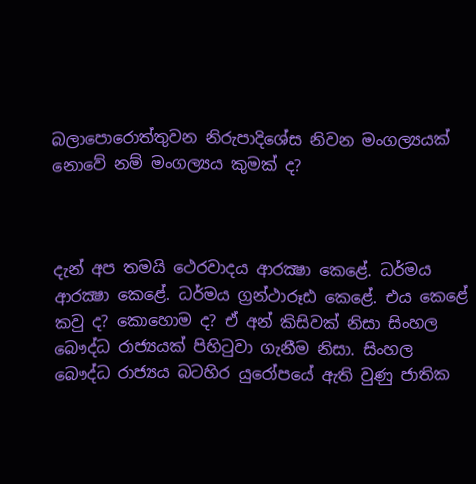බලාපොරොත්තුවන නිරුපාදිශේස නිවන මංගල්‍යයක් නොවේ නම් මංගල්‍යය කුමක් ද?



දැන් අප තමයි ථෙරවාදය ආරක්‍ෂා කෙළේ. ධර්මය ආරක්‍ෂා කෙළේ. ධර්මය ග්‍රන්ථාරූඪ කෙළේ. එය කෙළේ කවු ද? කොහොම ද? ඒ අන් කිසිවක් නිසා සිංහල බෞද්ධ රාජ්‍යයක් පිහිටුවා ගැනීම නිසා. සිංහල බෞද්ධ රාජ්‍යය බටහිර යුරෝපයේ ඇති වුණු ජාතික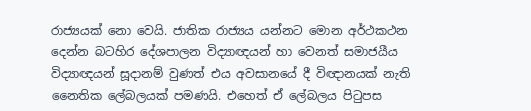රාජ්‍යයක් නො වෙයි. ජාතික රාජ්‍යය යන්නට මොන අර්ථකථන දෙන්න බටහිර දේශපාලන විද්‍යාඥයන් හා වෙනත් සමාජයීය විද්‍යාඥයන් සූදානම් වුණත් එය අවසානයේ දී විඥානයක් නැති නෛතික ලේබලයක් පමණයි. එහෙත් ඒ ලේබලය පිටුපස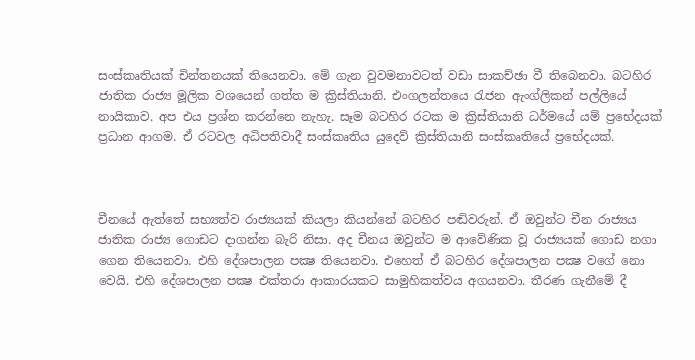සංස්කෘතියක් චින්තනයක් තියෙනවා. මේ ගැන වුවමනාවටත් වඩා සාකච්ඡා වී තිබෙනවා. බටහිර ජාතික රාජ්‍ය මූලික වශයෙන් ගත්ත ම ක්‍රිස්තියානි. එංගලන්තයෙ රැජන ඇංග්ලිකන් පල්ලියේ නායිකාව. අප එය ප්‍රශ්න කරන්නෙ නැහැ. සෑම බටහිර රටක ම ක්‍රිස්තියානි ධර්මයේ යම් ප්‍රභේදයක් ප්‍රධාන ආගම. ඒ රටවල අධිපතිවාදී සංස්කෘතිය යුදෙව් ක්‍රිස්තියානි සංස්කෘතියේ ප්‍රභේදයක්.



චීනයේ ඇත්තේ සභ්‍යත්ව රාජ්‍යයක් කියලා කියන්නේ බටහිර පඬිවරුන්. ඒ ඔවුන්ට චීන රාජ්‍යය ජාතික රාජ්‍ය ගොඩට දාගන්න බැරි නිසා. අද චීනය ඔවුන්ට ම ආවේණික වූ රාජ්‍යයක් ගොඩ නගා ගෙන තියෙනවා. එහි දේශපාලන පක්‍ෂ තියෙනවා. එහෙත් ඒ බටහිර දේශපාලන පක්‍ෂ වගේ නො වෙයි. එහි දේශපාලන පක්‍ෂ එක්තරා ආකාරයකට සාමුහිකත්වය අගයනවා. තීරණ ගැනීමේ දී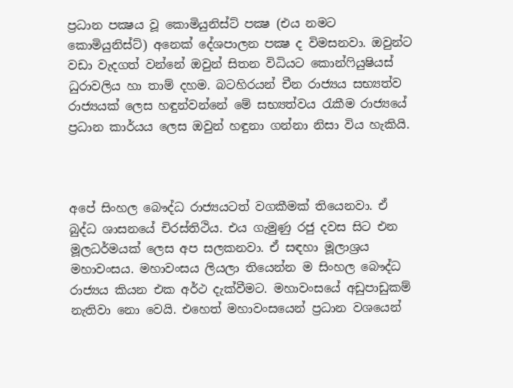ප්‍රධාන පක්‍ෂය වූ කොමියුනිස්ට් පක්‍ෂ (එය නමට කොමියුනිස්ට්) අනෙක් දේශපාලන පක්‍ෂ ද විමසනවා. ඔවුන්ට වඩා වැදගත් වන්නේ ඔවුන් සිතන විධියට කොන්ෆියුෂියස් ධුරාවලිය හා තාම් දහම. බටහිරයන් චීන රාජ්‍යය සභ්‍යත්ව රාජ්‍යයක් ලෙස හඳුන්වන්නේ මේ සභ්‍යත්වය රැකීම රාජ්‍යයේ ප්‍රධාන කාර්යය ලෙස ඔවුන් හඳුනා ගන්නා නිසා විය හැකියි.



අපේ සිංහල බෞද්ධ රාජ්‍යයටත් වගකීමක් තියෙනවා. ඒ බුද්ධ ශාසනයේ චිරස්තිථිය. එය ගැමුණු රජු දවස සිට එන මූලධර්මයක් ලෙස අප සලකනවා. ඒ සඳහා මූලාශ්‍රය මහාවංසය. මහාවංසය ලියලා තියෙන්න ම සිංහල බෞද්ධ රාජ්‍යය කියන එක අර්ථ දැක්වීමට. මහාවංසයේ අඩුපාඩුකම් නැතිවා නො වෙයි. එහෙත් මහාවංසයෙන් ප්‍රධාන වශයෙන්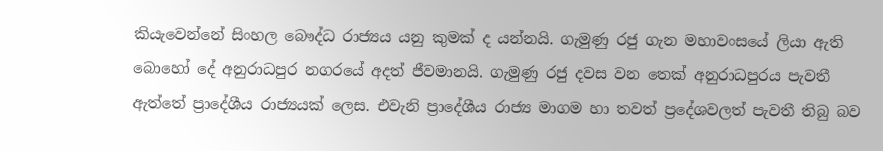කියැවෙන්නේ සිංහල බෞද්ධ රාජ්‍යය යනු කුමක් ද යන්නයි. ගැමුණු රජු ගැන මහාවංසයේ ලියා ඇති බොහෝ දේ අනුරාධපුර නගරයේ අදත් ජීවමානයි. ගැමුණු රජු දවස වන තෙක් අනුරාධපුරය පැවතී ඇත්තේ ප්‍රාදේශීය රාජ්‍යයක් ලෙස. එවැනි ප්‍රාදේශීය රාජ්‍ය මාගම හා තවත් ප්‍රදේශවලත් පැවතී තිබු බව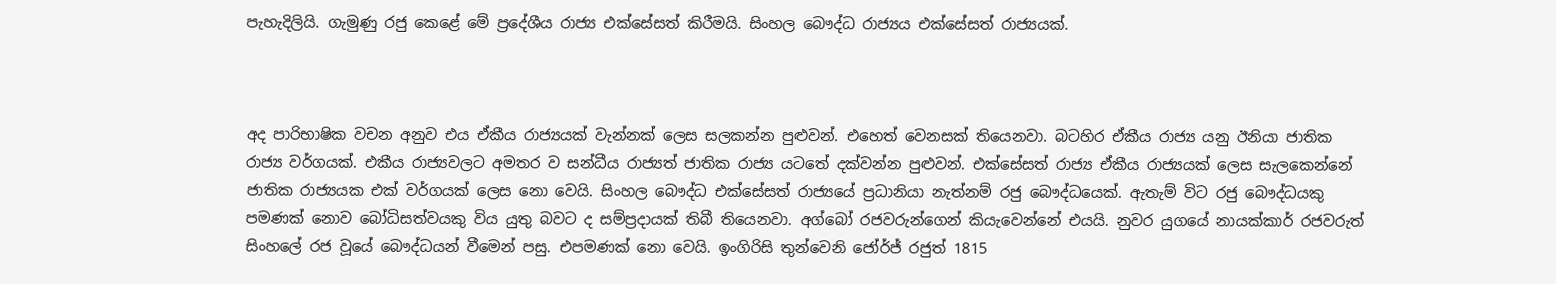පැහැදිලියි. ගැමුණු රජු කෙළේ මේ ප්‍රදේශීය රාජ්‍ය එක්සේසත් කිරීමයි. සිංහල බෞද්ධ රාජ්‍යය එක්සේසත් රාජ්‍යයක්.



අද පාරිභාෂික වචන අනුව එය ඒකීය රාජ්‍යයක් වැන්නක් ලෙස සලකන්න පුළුවන්. එහෙත් වෙනසක් තියෙනවා. බටහිර ඒකීය රාජ්‍ය යනු ඊනියා ජාතික රාජ්‍ය වර්ගයක්. එකීය රාජ්‍යවලට අමතර ව සන්ධීය රාජ්‍යත් ජාතික රාජ්‍ය යටතේ දක්වන්න පුළුවන්. එක්සේසත් රාජ්‍ය ඒකීය රාජ්‍යයක් ලෙස සැලකෙන්නේ ජාතික රාජ්‍යයක එක් වර්ගයක් ලෙස නො වෙයි. සිංහල බෞද්ධ එක්සේසත් රාජ්‍යයේ ප්‍රධානියා නැත්නම් රජු බෞද්ධයෙක්. ඇතැම් විට රජු බෞද්ධයකු පමණක් නොව බෝධිසත්වයකු විය යුතු බවට ද සම්ප්‍රදායක් තිබී තියෙනවා. අග්බෝ රජවරුන්ගෙන් කියැවෙන්නේ එයයි. නුවර යුගයේ නායක්කාර් රජවරුත් සිංහලේ රජ වූයේ බෞද්ධයන් වීමෙන් පසු. එපමණක් නො වෙයි. ඉංගිරිසි තුන්වෙනි ජෝර්ජ් රජුත් 1815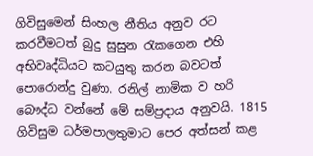ගිවිසුමෙන් සිංහල නීතිය අනුව රට කරවීමටත් බුදු සුසුන රැකගෙන එහි අභිවෘද්ධියට කටයුතු කරන බවටත් පොරොන්දු වුණා. රනිල් නාමික ව හරි බෞද්ධ වන්නේ මේ සම්ප්‍රදාය අනුවයි. 1815 ගිවිසුම ධර්මපාලතුමාට පෙර අත්සන් කළ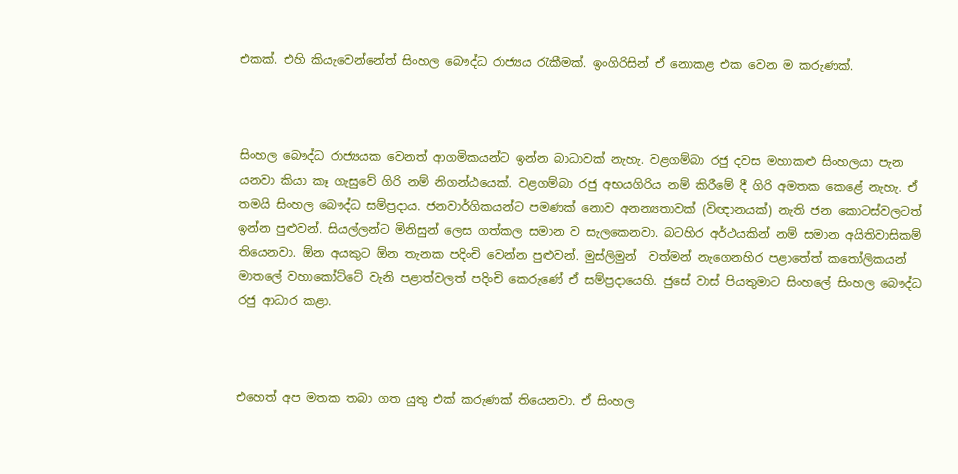එකක්. එහි කියැවෙන්නේත් සිංහල බෞද්ධ රාජ්‍යය රැකීමක්. ඉංගිරිසින් ඒ නොකළ එක වෙන ම කරුණක්.



සිංහල බෞද්ධ රාජ්‍යයක වෙනත් ආගමිකයන්ට ඉන්න බාධාවක් නැහැ. වළගම්බා රජු දවස මහාකළු සිංහලයා පැන යනවා කියා කෑ ගැසුවේ ගිරි නම් නිගන්ඨයෙක්. වළගම්බා රජු අභයගිරිය නම් කිරීමේ දී ගිරි අමතක කෙළේ නැහැ. ඒ තමයි සිංහල බෞද්ධ සම්ප්‍රදාය. ජනවාර්ගිකයන්ට පමණක් නොව අනන්‍යතාවක් (විඥානයක්) නැති ජන කොටස්වලටත් ඉන්න පුළුවන්. සියල්ලන්ට මිනිසුන් ලෙස ගත්කල සමාන ව සැලකෙනවා. බටහිර අර්ථයකින් නම් සමාන අයිතිවාසිකම් තියෙනවා. ඕන අයකුට ඕන තැනක පදිංචි වෙන්න පුළුවන්. මුස්ලිමුන්  වත්මන් නැගෙනහිර පළාතේත් කතෝලිකයන් මාතලේ වහාකෝට්ටේ වැනි පළාත්වලත් පදිංචි කෙරුණේ ඒ සම්ප්‍රදායෙහි. ජුසේ වාස් පියතුමාට සිංහලේ සිංහල බෞද්ධ රජු ආධාර කළා.



එහෙත් අප මතක තබා ගත යුතු එක් කරුණක් තියෙනවා. ඒ සිංහල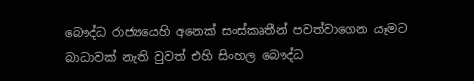බෞද්ධ රාජ්‍යයෙහි අනෙක් සංස්කෘතීන් පවත්වාගෙන යෑමට බාධාවක් නැති වුවත් එහි සිංහල බෞද්ධ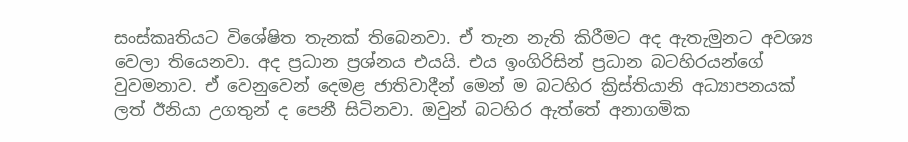සංස්කෘතියට විශේෂිත තැනක් තිබෙනවා. ඒ තැන නැති කිරීමට අද ඇතැමුනට අවශ්‍ය වෙලා තියෙනවා. අද ප්‍රධාන ප්‍රශ්නය එයයි. එය ඉංගිරිසින් ප්‍රධාන බටහිරයන්ගේ වුවමනාව. ඒ වෙනුවෙන් දෙමළ ජාතිවාදීන් මෙන් ම බටහිර ක්‍රිස්තියානි අධ්‍යාපනයක් ලත් ඊනියා උගතුන් ද පෙනී සිටිනවා. ඔවුන් බටහිර ඇත්තේ අනාගමික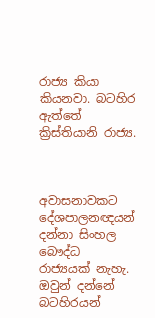රාජ්‍ය කියා කියනවා. බටහිර ඇත්තේ ක්‍රිස්තියානි රාජ්‍ය.



අවාසනාවකට දේශපාලනඥයන් දන්නා සිංහල බෞද්ධ රාජ්‍යයක් නැහැ. ඔවුන් දන්නේ බටහිරයන්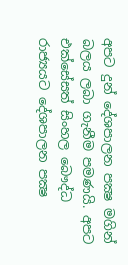අපට දුන් දේශපාලන පක්‍ෂ මගින් බලය ලබා ගැනීම පමණයි. අපට එක්සේසත් සිංහල බෞද්ධ රාජ්‍යයට දේශපාලන පක්‍ෂ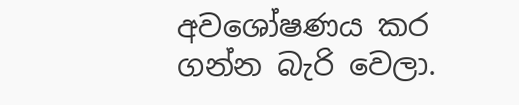අවශෝෂණය කර ගන්න බැරි වෙලා.